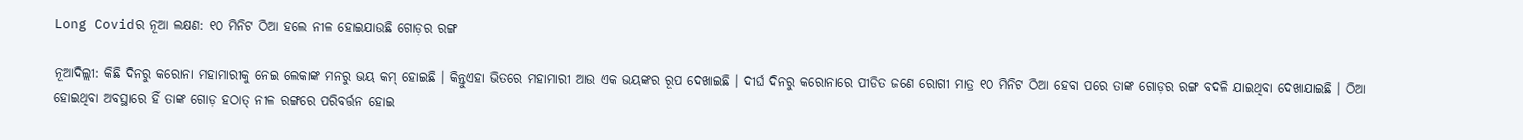Long Covidର ନୂଆ ଲକ୍ଷଣ: ୧୦ ମିନିଟ ଠିଆ ହଲେ ନୀଳ ହୋଇଯାଉଛି ଗୋଡ଼ର ରଙ୍ଗ

ନୂଆଦିଲ୍ଲୀ: କିଛି ଦିନରୁ କରୋନା ମହାମାରୀକୁ ନେଇ ଲେକାଙ୍କ ମନରୁ ଭୟ କମ୍ ହୋଇଛି । କିନ୍ତୁଏହା ଭିତରେ ମହାମାରୀ ଆଉ ଏକ ଭୟଙ୍କର ରୂପ ଦେଖାଇଛି । ଦୀର୍ଘ ଦିନରୁ କରୋନାରେ ପୀଡିତ ଜଣେ ରୋଗୀ ମାତ୍ର ୧୦ ମିନିଟ ଠିଆ ହେବା ପରେ ତାଙ୍କ ଗୋଡ଼ର ରଙ୍ଗ ବଦଳି ଯାଇଥିବା ଦେଖାଯାଇଛି । ଠିଆ ହୋଇଥିବା ଅବସ୍ଥାରେ ହିଁ ତାଙ୍କ ଗୋଡ଼ ହଠାତ୍ ନୀଳ ରଙ୍ଗରେ ପରିବର୍ତ୍ତନ ହୋଇ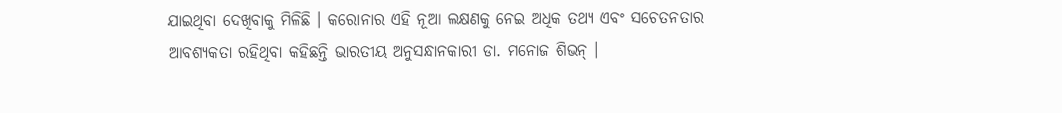ଯାଇଥିବା ଦେଖିବାକୁ ମିଳିଛି । କରୋନାର ଏହି ନୂଆ ଲକ୍ଷଣକୁ ନେଇ ଅଧିକ ତଥ୍ୟ ଏବଂ ସଚେତନତାର ଆବଶ୍ୟକତା ରହିଥିବା କହିଛନ୍ତି ଭାରତୀୟ ଅନୁସନ୍ଧାନକାରୀ ଡା. ମନୋଜ ଶିଭନ୍ ।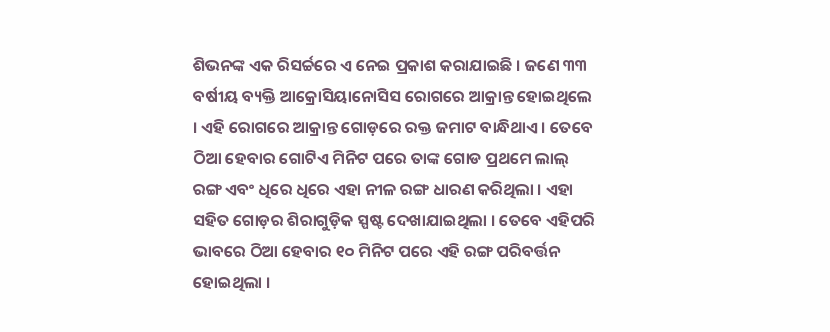ଶିଭନଙ୍କ ଏକ ରିସର୍ଚ୍ଚରେ ଏ ନେଇ ପ୍ରକାଶ କରାଯାଇଛି । ଜଣେ ୩୩ ବର୍ଷୀୟ ବ୍ୟକ୍ତି ଆକ୍ରୋସିୟାନୋସିସ ରୋଗରେ ଆକ୍ରାନ୍ତ ହୋଇଥିଲେ । ଏହି ରୋଗରେ ଆକ୍ରାନ୍ତ ଗୋଡ଼ରେ ରକ୍ତ ଜମାଟ ବାନ୍ଧିଥାଏ । ତେବେ ଠିଆ ହେବାର ଗୋଟିଏ ମିନିଟ ପରେ ତାଙ୍କ ଗୋଡ ପ୍ରଥମେ ଲାଲ୍ ରଙ୍ଗ ଏବଂ ଧିରେ ଧିରେ ଏହା ନୀଳ ରଙ୍ଗ ଧାରଣ କରିଥିଲା । ଏହା ସହିତ ଗୋଡ଼ର ଶିରାଗୁଡ଼ିକ ସ୍ପଷ୍ଟ ଦେଖାଯାଇଥିଲା । ତେବେ ଏହିପରି ଭାବରେ ଠିଆ ହେବାର ୧୦ ମିନିଟ ପରେ ଏହି ରଙ୍ଗ ପରିବର୍ତ୍ତନ ହୋଇଥିଲା ।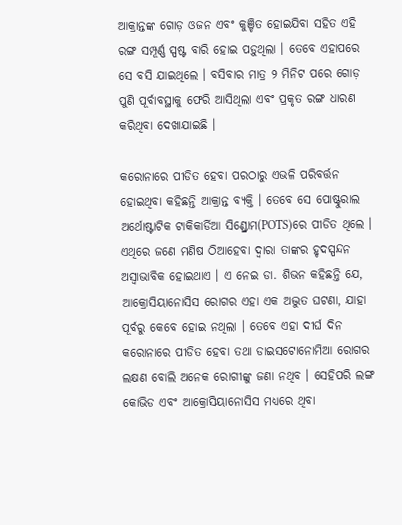ଆକ୍ରାନ୍ତଙ୍କ ଗୋଡ଼ ଓଜନ ଏବଂ କୁଞ୍ଚିତ ହୋଇଯିବା ସହିତ ଏହି ରଙ୍ଗ ସମ୍ପୂର୍ଣ୍ଣ ସ୍ପଷ୍ଟ ବାରି ହୋଇ ପଡ଼ୁଥିଲା । ତେବେ ଏହାପରେ ସେ ବସି ଯାଇଥିଲେ । ବସିବାର ମାତ୍ର ୨ ମିନିଟ ପରେ ଗୋଡ଼ ପୁଣି ପୂର୍ବାବସ୍ଥାକୁ ଫେରି ଆସିଥିଲା ଏବଂ ପ୍ରକୃତ ରଙ୍ଗ ଧାରଣ କରିଥିବା ଦେଖାଯାଇଛି ।

କରୋନାରେ ପୀଡିତ ହେବା ପରଠାରୁ ଏଭଳି ପରିବର୍ତ୍ତନ ହୋଇଥିବା କହିଛନ୍ତି ଆକ୍ରାନ୍ତ ବ୍ୟକ୍ତି । ତେବେ ସେ ପୋଷ୍ଟୁରାଲ ଅର୍ଥୋଷ୍ଟାଟିକ ଟାକିକାର୍ଡିଆ ସିଣ୍ଡ୍ରୋମ(POTS)ରେ ପୀଡିତ ଥିଲେ । ଏଥିରେ ଜଣେ ମଣିଷ ଠିଆହେବା ଦ୍ୱାରା ତାଙ୍କର ହୃଦସ୍ପନ୍ଦନ ଅସ୍ୱାଭାବିକ ହୋଇଥାଏ । ଏ ନେଇ ଡା. ଶିଭନ କହିଛନ୍ତି ଯେ, ଆକ୍ରୋସିୟାନୋସିସ ରୋଗର ଏହା ଏକ ଅଦ୍ଭୁତ ଘଟଣା, ଯାହା ପୂର୍ବରୁ କେବେ ହୋଇ ନଥିଲା । ତେବେ ଏହା ଦୀର୍ଘ ଦିନ କରୋନାରେ ପୀଡିତ ହେବା ତଥା ଡାଇସଟୋନୋମିଆ ରୋଗର ଲକ୍ଷଣ ବୋଲି ଅନେକ ରୋଗୀଙ୍କୁ ଜଣା ନଥିବ । ସେହିପରି ଲଙ୍ଗ କୋଭିଡ ଏବଂ ଆକ୍ରୋସିୟାନୋସିସ ମଧ୍ୟରେ ଥିବା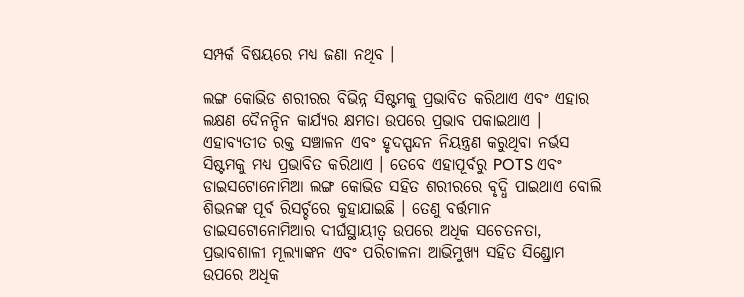ସମ୍ପର୍କ ବିଷୟରେ ମଧ୍ୟ ଜଣା ନଥିବ ।

ଲଙ୍ଗ କୋଭିଡ ଶରୀରର ବିଭିନ୍ନ ସିଷ୍ଟମକୁ ପ୍ରଭାବିତ କରିଥାଏ ଏବଂ ଏହାର ଲକ୍ଷଣ ଦୈନନ୍ଦିନ କାର୍ଯ୍ୟର କ୍ଷମତା ଉପରେ ପ୍ରଭାବ ପକାଇଥାଏ । ଏହାବ୍ୟତୀତ ରକ୍ତ ସଞ୍ଚାଳନ ଏବଂ ହୃଦସ୍ପନ୍ଦନ ନିୟନ୍ତ୍ରଣ କରୁଥିବା ନର୍ଭସ ସିଷ୍ଟମକୁ ମଧ୍ୟ ପ୍ରଭାବିତ କରିଥାଏ । ତେବେ ଏହାପୂର୍ବରୁ POTS ଏବଂ ଡାଇସଟୋନୋମିଆ ଲଙ୍ଗ କୋଭିଡ ସହିତ ଶରୀରରେ ବୃଦ୍ଧି ପାଇଥାଏ ବୋଲି ଶିଭନଙ୍କ ପୂର୍ବ ରିସର୍ଚ୍ଚରେ କୁହାଯାଇଛି । ତେଣୁ ବର୍ତ୍ତମାନ ଡାଇସଟୋନୋମିଆର ଦୀର୍ଘସ୍ଥାୟୀତ୍ୱ ଉପରେ ଅଧିକ ସଚେତନତା, ପ୍ରଭାବଶାଳୀ ମୂଲ୍ୟାଙ୍କନ ଏବଂ ପରିଚାଳନା ଆଭିମୁଖ୍ୟ ସହିତ ସିଣ୍ଡ୍ରୋମ ଉପରେ ଅଧିକ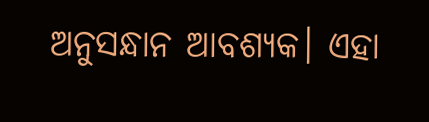ଅନୁସନ୍ଧାନ ଆବଶ୍ୟକ। ଏହା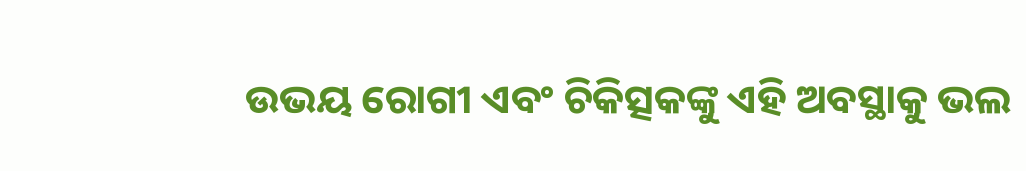ଉଭୟ ରୋଗୀ ଏବଂ ଚିକିତ୍ସକଙ୍କୁ ଏହି ଅବସ୍ଥାକୁ ଭଲ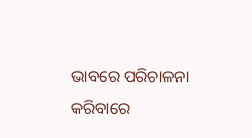ଭାବରେ ପରିଚାଳନା କରିବାରେ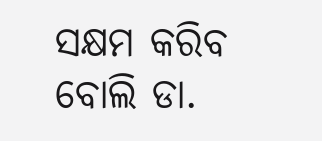ସକ୍ଷମ କରିବ ବୋଲି ଡା.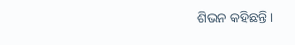ଶିଭନ କହିଛନ୍ତି ।